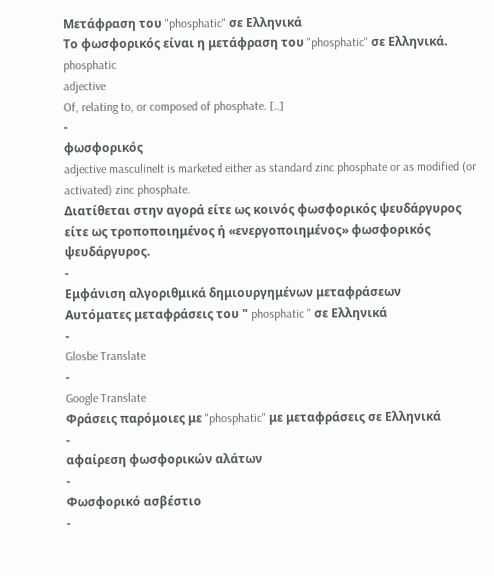Μετάφραση του "phosphatic" σε Ελληνικά
Το φωσφορικός είναι η μετάφραση του "phosphatic" σε Ελληνικά.
phosphatic
adjective
Of, relating to, or composed of phosphate. [..]
-
φωσφορικός
adjective masculineIt is marketed either as standard zinc phosphate or as modified (or activated) zinc phosphate.
Διατίθεται στην αγορά είτε ως κοινός φωσφορικός ψευδάργυρος είτε ως τροποποιημένος ή «ενεργοποιημένος» φωσφορικός ψευδάργυρος.
-
Εμφάνιση αλγοριθμικά δημιουργημένων μεταφράσεων
Αυτόματες μεταφράσεις του " phosphatic " σε Ελληνικά
-
Glosbe Translate
-
Google Translate
Φράσεις παρόμοιες με "phosphatic" με μεταφράσεις σε Ελληνικά
-
αφαίρεση φωσφορικών αλάτων
-
Φωσφορικό ασβέστιο
-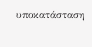υποκατάσταση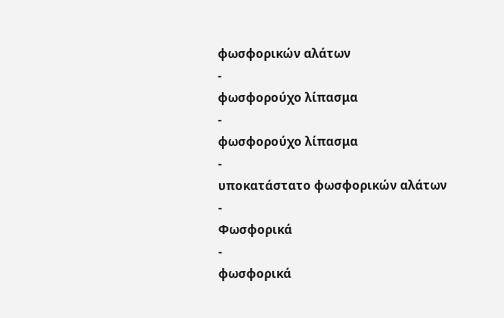φωσφορικών αλάτων
-
φωσφορούχο λίπασμα
-
φωσφορούχο λίπασμα
-
υποκατάστατο φωσφορικών αλάτων
-
Φωσφορικά
-
φωσφορικά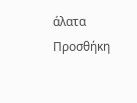άλατα
Προσθήκη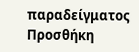παραδείγματος
Προσθήκη